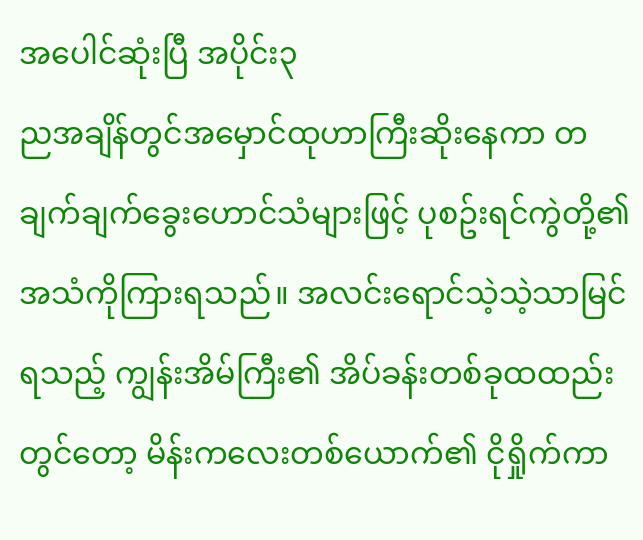အပေါင်ဆုံးပြီ အပိုင်း၃
ညအချိန်တွင်အမှောင်ထုဟာကြီးဆိုးနေကာ တချက်ချက်ခွေးဟောင်သံများဖြင့် ပုစဥ်းရင်ကွဲတို့၏ အသံကိုကြားရသည်။ အလင်းရောင်သဲ့သဲ့သာမြင်ရသည့် ကျွန်းအိမ်ကြီး၏ အိပ်ခန်းတစ်ခုထထည်းတွင်တော့ မိန်းကလေးတစ်ယောက်၏ ငိုရှိုက်ကာ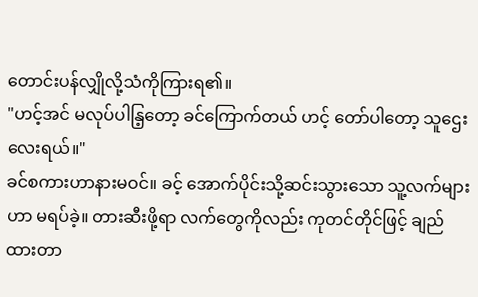တောင်းပန်လျှိုလို့သံကိုကြားရ၏။
"ဟင့်အင် မလုပ်ပါနြ့တော့ ခင်ကြောက်တယ် ဟင့် တော်ပါတော့ သူဌေးလေးရယ်။"
ခင်စကားဟာနားမဝင်။ ခင့် အောက်ပိုင်းသို့ဆင်းသွားသော သူ့လက်များဟာ မရပ်ခဲ့။ တားဆီးဖို့ရာ လက်တွေကိုလည်း ကုတင်တိုင်ဖြင့် ချည်ထားတာ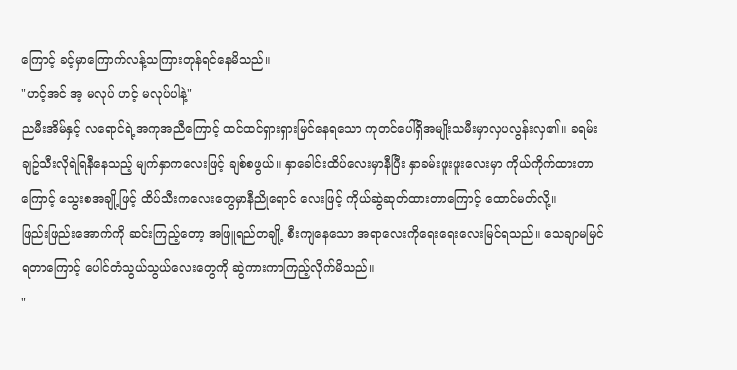ကြောင့် ခင့်မှာကြောက်လန့်သကြားတုန်ရင်နေမိသည်။
"ဟင့်အင် အ့ မလုပ် ဟင့် မလုပ်ပါနဲ့"
ညမီးအိမ်နှင့် လရောင်ရဲ့အကုအညီကြောင့် ထင်ထင်ရှားရှားမြင်နေရသော ကုတင်ပေါ်ရှိအမျိုးသမီးမှာလှပလွန်းလှ၏။ ခရမ်းချဥ်သီးလိုရဲရြနီနေသည့် မျက်နှာကလေးဖြင့် ချစ်စဖွယ်။ နှာခေါင်းထိပ်လေးမှာနီပြီး နှာခမ်းဖူးဖူးလေးမှာ ကိုယ်ကိုက်ထားတာကြောင့် သွေးစအချို့ဖြင့် ထိပ်သီးကလေးတွေမှာနီညိုရောင် လေးဖြင့် ကိုယ်ဆွဲဆုတ်ထားတာကြောင့် ထောင်မတ်လို့။
ဖြည်းဖြည်းအောက်ကို ဆင်းကြည့်တော့ အဖြူရည်တချို့ စီးကျနေသော အရာလေးကိုရေးရေးလေးမြင်ရသည်။ သေချာမမြင်ရတာကြောင့် ပေါင်တံသွယ်သွယ်လေးတွေကို ဆွဲကားကာကြည့်လိုက်မိသည်။
"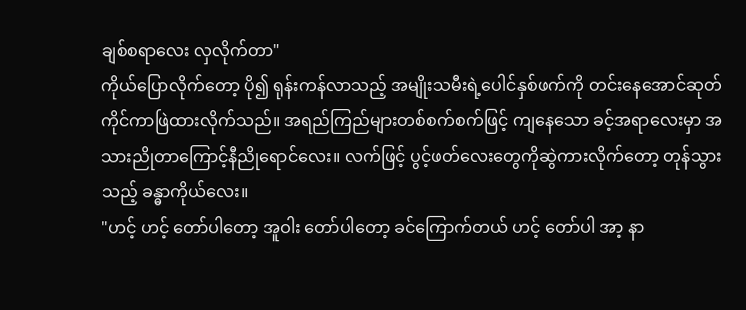ချစ်စရာလေး လှလိုက်တာ"
ကိုယ်ပြောလိုက်တော့ ပို၍ ရုန်းကန်လာသည့် အမျိုးသမီးရဲ့ပေါင်နှစ်ဖက်ကို တင်းနေအောင်ဆုတ်ကိုင်ကာဖြဲထားလိုက်သည်။ အရည်ကြည်များတစ်စက်စက်ဖြင့် ကျနေသော ခင့်အရာလေးမှာ အသားညိုတာကြောင့်နီညိုရောင်လေး။ လက်ဖြင့် ပွင့်ဖတ်လေးတွေကိုဆွဲကားလိုက်တော့ တုန်သွားသည့် ခန္ဓာကိုယ်လေး။
"ဟင့် ဟင့် တော်ပါတော့ အူဝါး တော်ပါတော့ ခင်ကြောက်တယ် ဟင့် တော်ပါ အာ့ နာ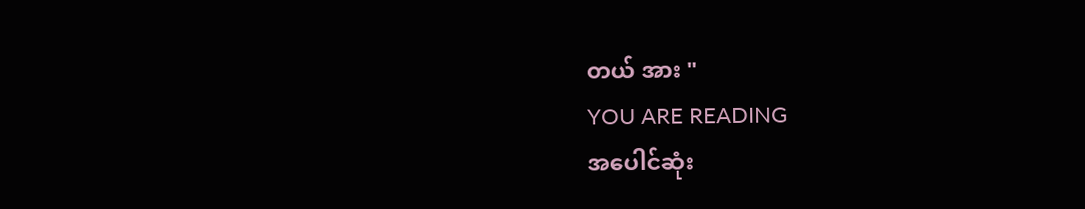တယ် အား "
YOU ARE READING
အပေါင်ဆုံး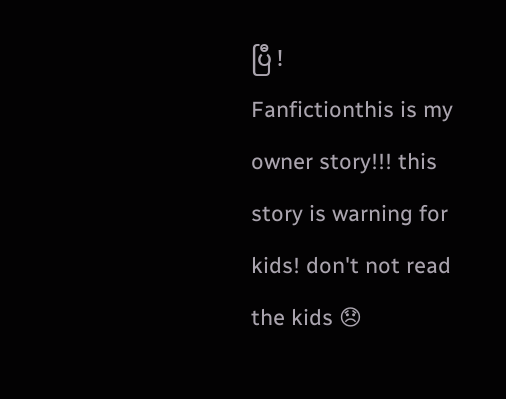ပြီ !
Fanfictionthis is my owner story!!! this story is warning for kids! don't not read the kids 😞